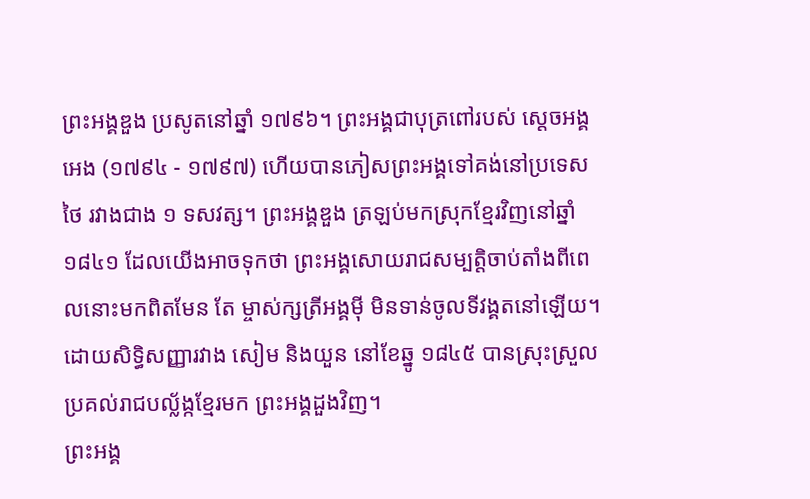ព្រះអង្គឌួង ប្រសូតនៅឆ្នាំ ១៧៩៦។ ព្រះអង្គជាបុត្រពៅរបស់ ស្តេចអង្គអេង (១៧៩៤ - ១៧៩៧) ហើយបានភៀសព្រះអង្គទៅគង់នៅប្រទេសថៃ រវាងជាង ១ ទសវត្ស។ ព្រះអង្គឌួង ត្រឡប់មកស្រុកខ្មែរវិញនៅឆ្នាំ ១៨៤១ ដែលយើងអាចទុកថា ព្រះអង្គសោយរាជសម្បត្តិចាប់តាំងពីពេលនោះមកពិតមែន តែ ម្ចាស់ក្សត្រីអង្គម៉ី មិនទាន់ចូលទីវង្គតនៅឡើយ។ ដោយសិទ្ធិសញ្ញារវាង សៀម និងយួន នៅខែឆ្នូ ១៨៤៥ បានស្រុះស្រួលប្រគល់រាជបល្ល័ង្កខ្មែរមក ព្រះអង្គដួងវិញ។
ព្រះអង្គ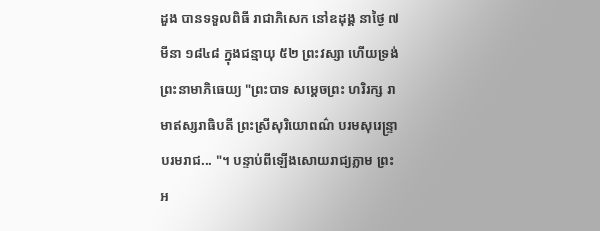ដួង បានទទួលពិធី រាជាភិសេក នៅឧដុង្គ នាថ្ងៃ ៧ មីនា ១៨៤៨ ក្នុងជន្មាយុ ៥២ ព្រះវស្សា ហើយទ្រង់ព្រះនាមាភិធេយ្យ "ព្រះបាទ សម្តេចព្រះ ហរិរក្ស រាមាឥស្សរាធិបតី ព្រះស្រីសុរិយោពណ៌ បរមសុរេន្ទ្រា បរមរាជ... "។ បន្ទាប់ពីឡើងសោយរាជ្យភ្លាម ព្រះអ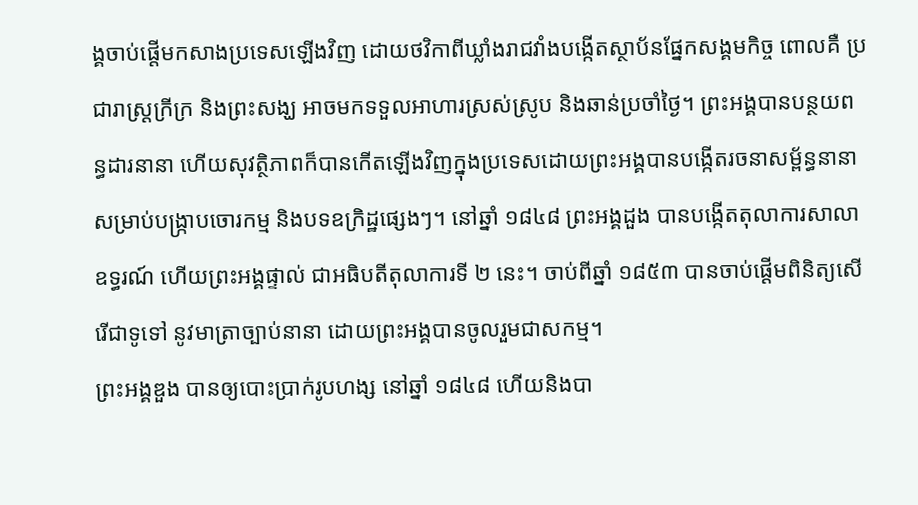ង្គចាប់ផ្តើមកសាងប្រទេសឡើងវិញ ដោយថវិកាពីឃ្លាំងរាជវាំងបង្កើតស្ថាប័នផ្នែកសង្គមកិច្ច ពោលគឺ ប្រជារាស្ត្រក្រីក្រ និងព្រះសង្ឃ អាចមកទទួលអាហារស្រស់ស្រូប និងឆាន់ប្រចាំថ្ងៃ។ ព្រះអង្គបានបន្ថយពន្ធដារនានា ហើយសុវត្ថិភាពក៏បានកើតឡើងវិញក្នុងប្រទេសដោយព្រះអង្គបានបង្កើតរចនាសម្ព័ន្ធនានាសម្រាប់បង្ក្រាបចោរកម្ម និងបទឧក្រិដ្ឋផ្សេងៗ។ នៅឆ្នាំ ១៨៤៨ ព្រះអង្គដួង បានបង្កើតតុលាការសាលាឧទ្ធរណ៍ ហើយព្រះអង្គផ្ទាល់ ជាអធិបតីតុលាការទី ២ នេះ។ ចាប់ពីឆ្នាំ ១៨៥៣ បានចាប់ផ្តើមពិនិត្យសើរើជាទូទៅ នូវមាត្រាច្បាប់នានា ដោយព្រះអង្គបានចូលរួមជាសកម្ម។
ព្រះអង្គឌួង បានឲ្យបោះប្រាក់រូបហង្ស នៅឆ្នាំ ១៨៤៨ ហើយនិងបា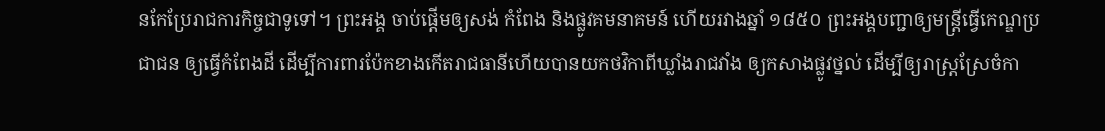នកែប្រែរាជការកិច្ចជាទូទៅ។ ព្រះអង្គ ចាប់ផ្តើមឲ្យសង់ កំពែង និងផ្លូវគមនាគមន៍ ហើយរវាងឆ្នាំ ១៨៥០ ព្រះអង្គបញ្ជាឲ្យមន្ត្រីធ្វើកេណ្ឌប្រជាជន ឲ្យធ្វើកំពែងដី ដើម្បីការពារប៉ែកខាងកើតរាជធានីហើយបានយកថវិកាពីឃ្លាំងរាជវាំង ឲ្យកសាងផ្លូវថ្នល់ ដើម្បីឲ្យរាស្ត្រស្រែចំកា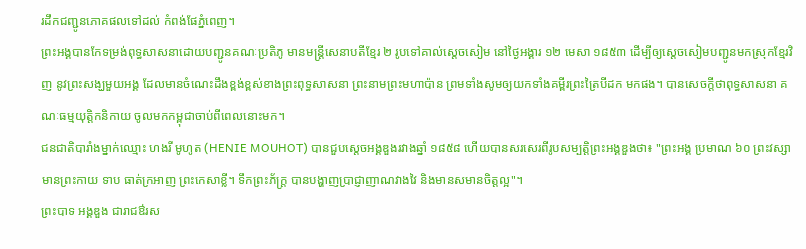រដឹកជញ្ជូនភោគផលទៅដល់ កំពង់ផែភ្នំពេញ។
ព្រះអង្គបានកែទម្រង់ពុទ្ធសាសនាដោយបញ្ជូនគណៈប្រតិភូ មានមន្ត្រីសេនាបតីខ្មែរ ២ រូបទៅគាល់ស្តេចសៀម នៅថ្ងៃអង្គារ ១២ មេសា ១៨៥៣ ដើម្បីឲ្យស្តេចសៀមបញ្ជូនមកស្រុកខ្មែរវិញ នូវព្រះសង្ឃមួយអង្គ ដែលមានចំណេះដឹងខ្ពង់ខ្ពស់ខាងព្រះពុទ្ធសាសនា ព្រះនាមព្រះមហាប៉ាន ព្រមទាំងសូមឲ្យយកទាំងគម្ពីរព្រះត្រៃបីដក មកផង។ បានសេចក្តីថាពុទ្ធសាសនា គណៈធម្មយុត្តិកនិកាយ ចូលមកកម្ពុជាចាប់ពីពេលនោះមក។
ជនជាតិបារាំងម្នាក់ឈ្មោះ ហងរី មូហូត (HENIE MOUHOT) បានជួបស្តេចអង្គឌួងរវាងឆ្នាំ ១៨៥៨ ហើយបានសរសេរពីរូបសម្បត្តិព្រះអង្គឌួងថា៖ "ព្រះអង្គ ប្រមាណ ៦០ ព្រះវស្សា មានព្រះកាយ ទាប ធាត់ក្រអាញ ព្រះកេសាខ្លី។ ទឹកព្រះភ័ក្ត្រ បានបង្ហាញប្រាជ្ញាញាណវាងវៃ និងមានសមានចិត្តល្អ"។
ព្រះបាទ អង្គឌួង ជារាជឳរស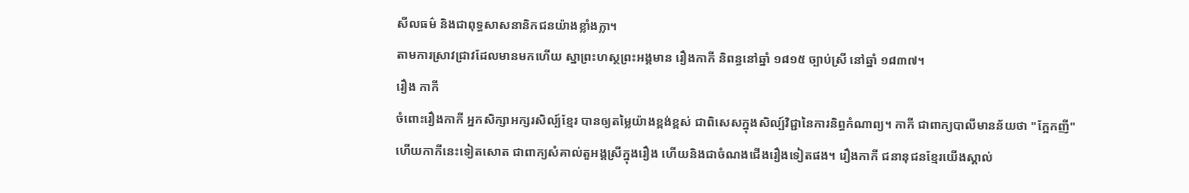សីលធម៌ និងជាពុទ្ធសាសនានិកជនយ៉ាងខ្លាំងក្លា។
តាមការស្រាវជ្រាវដែលមានមកហើយ ស្នាព្រះហស្ថព្រះអង្គមាន រឿងកាកី និពន្ធនៅឆ្នាំ ១៨១៥ ច្បាប់ស្រី នៅឆ្នាំ ១៨៣៧។
រឿង កាកី
ចំពោះរឿងកាកី អ្នកសិក្សាអក្សរសិល្ប៍ខ្មែរ បានឲ្យតម្លៃយ៉ាងខ្ពង់ខ្ពស់ ជាពិសេសក្នុងសិល្ប៍វិជ្ជានៃការនិព្ធកំណាព្យ។ កាកី ជាពាក្យបាលីមានន័យថា "ក្អែកញី" ហើយកាកីនេះទៀតសោត ជាពាក្យសំគាល់តួអង្គស្រីក្នុងរឿង ហើយនិងជាចំណងជើងរឿងទៀតផង។ រឿងកាកី ជនានុជនខ្មែរយើងស្គាល់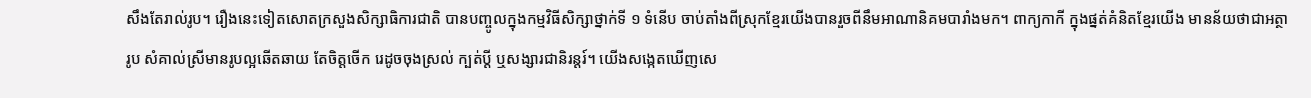សឹងតែរាល់រូប។ រឿងនេះទៀតសោតក្រសួងសិក្សាធិការជាតិ បានបញ្ចូលក្នុងកម្មវិធីសិក្សាថ្នាក់ទី ១ ទំនើប ចាប់តាំងពីស្រុកខ្មែរយើងបានរួចពីនឹមអាណានិគមបារាំងមក។ ពាក្យកាកី ក្នុងផ្នត់គំនិតខ្មែរយើង មានន័យថាជាអត្ថារូប សំគាល់ស្រីមានរូបល្អឆើតឆាយ តែចិត្តចើក រេដូចចុងស្រល់ ក្បត់ប្តី ឬសង្សារជានិរន្តរ៍។ យើងសង្កេតឃើញសេ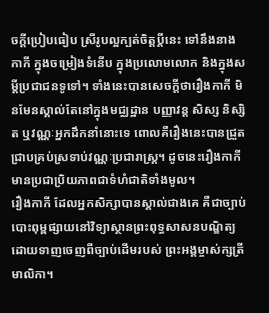ចក្តីប្រៀបធៀប ស្រីរូបល្អក្បត់ចិត្តប្តីនេះ ទៅនឹងនាងកាកី ក្នុងចម្រៀងទំនើប ក្នុងប្រលោមលោក និងក្នុងសម្តីប្រជាជនទូទៅ។ ទាំងនេះបានសេចក្តីថារឿងកាកី មិនមែនស្គាល់តែនៅក្នុងមជ្ឈដ្ឋាន បញ្ញាវន្ត សិស្ស និស្សិត ឬវណ្ណៈអ្នកដឹកនាំនោះទេ ពោលគឺរឿងនេះបានជ្រួតជ្រាបគ្រប់ស្រទាប់វណ្ណៈប្រជារាស្ត្រ។ ដូចនេះរឿងកាកី មានប្រជាប្រិយភាពជាទំហំជាតិទាំងមូល។
រឿងកាកី ដែលអ្នកសិក្សាបានស្គាល់ជាងគេ គឺជាច្បាប់បោះពុម្ពផ្សាយនៅវិទ្យាស្ថានព្រះពុទ្ធសាសនបណ្ឌិត្យ ដោយទាញចេញពីច្បាប់ដើមរបស់ ព្រះអង្គម្ចាស់ក្សត្រី មាលិកា។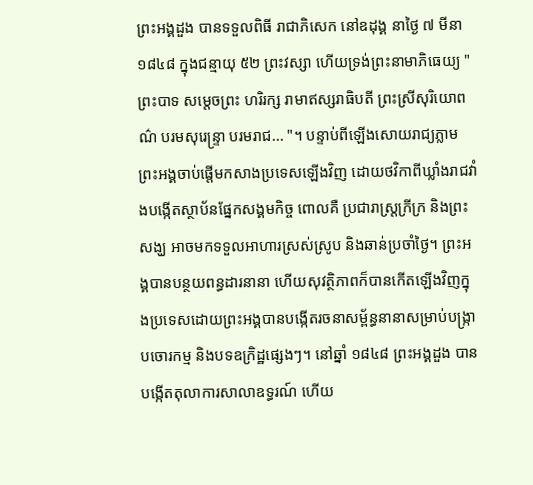ព្រះអង្គដួង បានទទួលពិធី រាជាភិសេក នៅឧដុង្គ នាថ្ងៃ ៧ មីនា ១៨៤៨ ក្នុងជន្មាយុ ៥២ ព្រះវស្សា ហើយទ្រង់ព្រះនាមាភិធេយ្យ "ព្រះបាទ សម្តេចព្រះ ហរិរក្ស រាមាឥស្សរាធិបតី ព្រះស្រីសុរិយោពណ៌ បរមសុរេន្ទ្រា បរមរាជ... "។ បន្ទាប់ពីឡើងសោយរាជ្យភ្លាម ព្រះអង្គចាប់ផ្តើមកសាងប្រទេសឡើងវិញ ដោយថវិកាពីឃ្លាំងរាជវាំងបង្កើតស្ថាប័នផ្នែកសង្គមកិច្ច ពោលគឺ ប្រជារាស្ត្រក្រីក្រ និងព្រះសង្ឃ អាចមកទទួលអាហារស្រស់ស្រូប និងឆាន់ប្រចាំថ្ងៃ។ ព្រះអង្គបានបន្ថយពន្ធដារនានា ហើយសុវត្ថិភាពក៏បានកើតឡើងវិញក្នុងប្រទេសដោយព្រះអង្គបានបង្កើតរចនាសម្ព័ន្ធនានាសម្រាប់បង្ក្រាបចោរកម្ម និងបទឧក្រិដ្ឋផ្សេងៗ។ នៅឆ្នាំ ១៨៤៨ ព្រះអង្គដួង បានបង្កើតតុលាការសាលាឧទ្ធរណ៍ ហើយ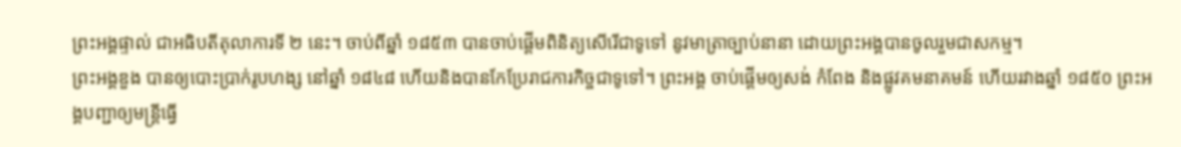ព្រះអង្គផ្ទាល់ ជាអធិបតីតុលាការទី ២ នេះ។ ចាប់ពីឆ្នាំ ១៨៥៣ បានចាប់ផ្តើមពិនិត្យសើរើជាទូទៅ នូវមាត្រាច្បាប់នានា ដោយព្រះអង្គបានចូលរួមជាសកម្ម។
ព្រះអង្គឌួង បានឲ្យបោះប្រាក់រូបហង្ស នៅឆ្នាំ ១៨៤៨ ហើយនិងបានកែប្រែរាជការកិច្ចជាទូទៅ។ ព្រះអង្គ ចាប់ផ្តើមឲ្យសង់ កំពែង និងផ្លូវគមនាគមន៍ ហើយរវាងឆ្នាំ ១៨៥០ ព្រះអង្គបញ្ជាឲ្យមន្ត្រីធ្វើ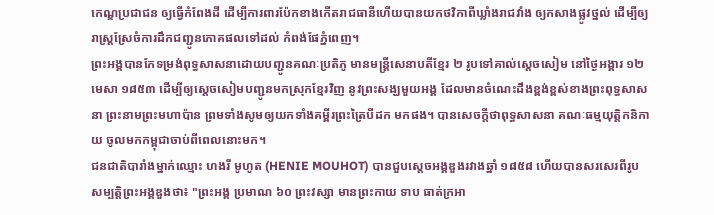កេណ្ឌប្រជាជន ឲ្យធ្វើកំពែងដី ដើម្បីការពារប៉ែកខាងកើតរាជធានីហើយបានយកថវិកាពីឃ្លាំងរាជវាំង ឲ្យកសាងផ្លូវថ្នល់ ដើម្បីឲ្យរាស្ត្រស្រែចំការដឹកជញ្ជូនភោគផលទៅដល់ កំពង់ផែភ្នំពេញ។
ព្រះអង្គបានកែទម្រង់ពុទ្ធសាសនាដោយបញ្ជូនគណៈប្រតិភូ មានមន្ត្រីសេនាបតីខ្មែរ ២ រូបទៅគាល់ស្តេចសៀម នៅថ្ងៃអង្គារ ១២ មេសា ១៨៥៣ ដើម្បីឲ្យស្តេចសៀមបញ្ជូនមកស្រុកខ្មែរវិញ នូវព្រះសង្ឃមួយអង្គ ដែលមានចំណេះដឹងខ្ពង់ខ្ពស់ខាងព្រះពុទ្ធសាសនា ព្រះនាមព្រះមហាប៉ាន ព្រមទាំងសូមឲ្យយកទាំងគម្ពីរព្រះត្រៃបីដក មកផង។ បានសេចក្តីថាពុទ្ធសាសនា គណៈធម្មយុត្តិកនិកាយ ចូលមកកម្ពុជាចាប់ពីពេលនោះមក។
ជនជាតិបារាំងម្នាក់ឈ្មោះ ហងរី មូហូត (HENIE MOUHOT) បានជួបស្តេចអង្គឌួងរវាងឆ្នាំ ១៨៥៨ ហើយបានសរសេរពីរូបសម្បត្តិព្រះអង្គឌួងថា៖ "ព្រះអង្គ ប្រមាណ ៦០ ព្រះវស្សា មានព្រះកាយ ទាប ធាត់ក្រអា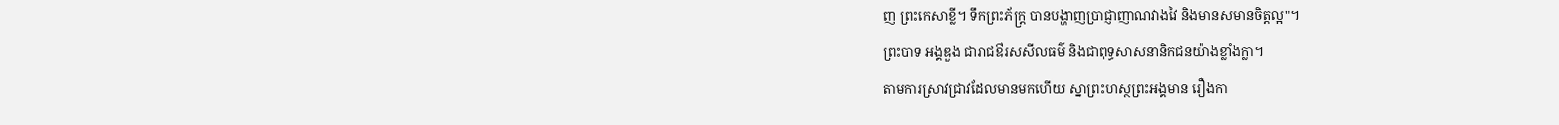ញ ព្រះកេសាខ្លី។ ទឹកព្រះភ័ក្ត្រ បានបង្ហាញប្រាជ្ញាញាណវាងវៃ និងមានសមានចិត្តល្អ"។
ព្រះបាទ អង្គឌួង ជារាជឳរសសីលធម៌ និងជាពុទ្ធសាសនានិកជនយ៉ាងខ្លាំងក្លា។
តាមការស្រាវជ្រាវដែលមានមកហើយ ស្នាព្រះហស្ថព្រះអង្គមាន រឿងកា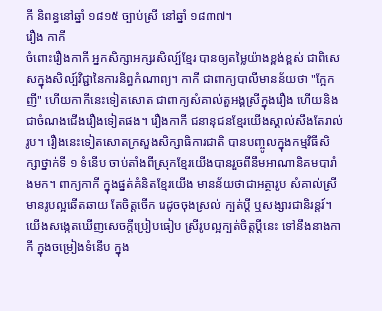កី និពន្ធនៅឆ្នាំ ១៨១៥ ច្បាប់ស្រី នៅឆ្នាំ ១៨៣៧។
រឿង កាកី
ចំពោះរឿងកាកី អ្នកសិក្សាអក្សរសិល្ប៍ខ្មែរ បានឲ្យតម្លៃយ៉ាងខ្ពង់ខ្ពស់ ជាពិសេសក្នុងសិល្ប៍វិជ្ជានៃការនិព្ធកំណាព្យ។ កាកី ជាពាក្យបាលីមានន័យថា "ក្អែកញី" ហើយកាកីនេះទៀតសោត ជាពាក្យសំគាល់តួអង្គស្រីក្នុងរឿង ហើយនិងជាចំណងជើងរឿងទៀតផង។ រឿងកាកី ជនានុជនខ្មែរយើងស្គាល់សឹងតែរាល់រូប។ រឿងនេះទៀតសោតក្រសួងសិក្សាធិការជាតិ បានបញ្ចូលក្នុងកម្មវិធីសិក្សាថ្នាក់ទី ១ ទំនើប ចាប់តាំងពីស្រុកខ្មែរយើងបានរួចពីនឹមអាណានិគមបារាំងមក។ ពាក្យកាកី ក្នុងផ្នត់គំនិតខ្មែរយើង មានន័យថាជាអត្ថារូប សំគាល់ស្រីមានរូបល្អឆើតឆាយ តែចិត្តចើក រេដូចចុងស្រល់ ក្បត់ប្តី ឬសង្សារជានិរន្តរ៍។ យើងសង្កេតឃើញសេចក្តីប្រៀបធៀប ស្រីរូបល្អក្បត់ចិត្តប្តីនេះ ទៅនឹងនាងកាកី ក្នុងចម្រៀងទំនើប ក្នុង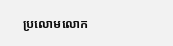ប្រលោមលោក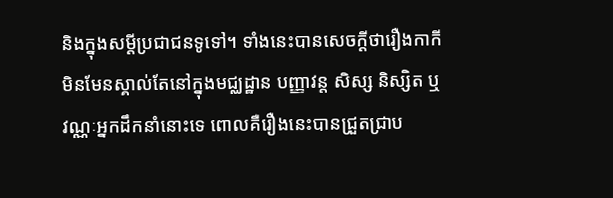និងក្នុងសម្តីប្រជាជនទូទៅ។ ទាំងនេះបានសេចក្តីថារឿងកាកី មិនមែនស្គាល់តែនៅក្នុងមជ្ឈដ្ឋាន បញ្ញាវន្ត សិស្ស និស្សិត ឬវណ្ណៈអ្នកដឹកនាំនោះទេ ពោលគឺរឿងនេះបានជ្រួតជ្រាប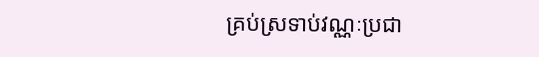គ្រប់ស្រទាប់វណ្ណៈប្រជា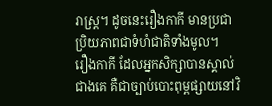រាស្ត្រ។ ដូចនេះរឿងកាកី មានប្រជាប្រិយភាពជាទំហំជាតិទាំងមូល។
រឿងកាកី ដែលអ្នកសិក្សាបានស្គាល់ជាងគេ គឺជាច្បាប់បោះពុម្ពផ្សាយនៅវិ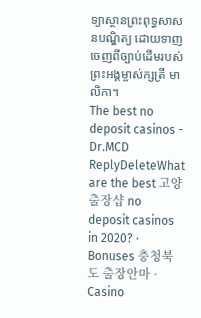ទ្យាស្ថានព្រះពុទ្ធសាសនបណ្ឌិត្យ ដោយទាញចេញពីច្បាប់ដើមរបស់ ព្រះអង្គម្ចាស់ក្សត្រី មាលិកា។
The best no deposit casinos - Dr.MCD
ReplyDeleteWhat are the best 고양 출장샵 no deposit casinos in 2020? · Bonuses 충청북도 출장안마 · Casino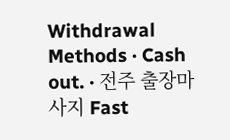Withdrawal Methods · Cash out. · 전주 출장마사지 Fast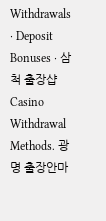Withdrawals · Deposit Bonuses · 삼척 출장샵 Casino Withdrawal Methods. 광명 출장안마